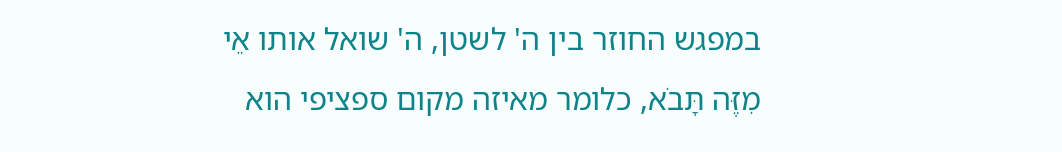במפגש החוזר בין ה' לשטן, ה' שואל אותו אֵי מִזֶּה תָּבֹא, כלומר מאיזה מקום ספציפי הוא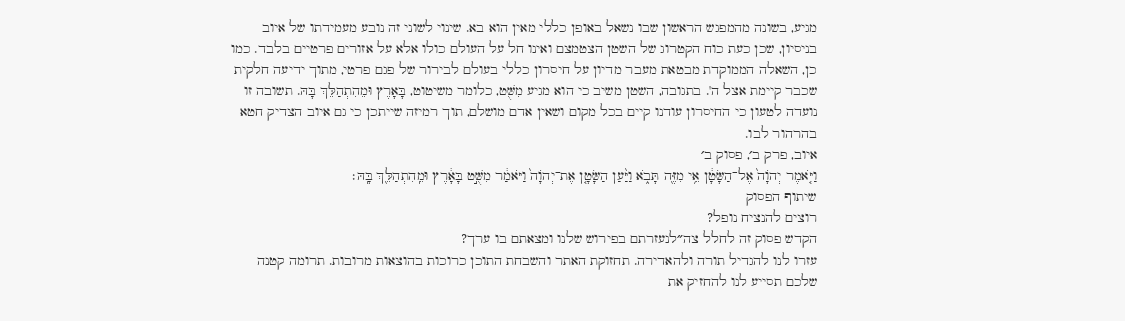מגיע, בשונה מהמפגש הראשון שבו נשאל באופן כללי מאין הוא בא. שינוי לשוני זה נובע מעמידתו של איוב בניסיון, שכן כעת כוח הקטרוג של השטן הצטמצם ואינו חל על העולם כולו אלא על אזורים פרטיים בלבד. כמו כן, השאלה הממוקדת מבטאת מעבר מדיון על חיסרון כללי בעולם לבירור של פגם פרטי, מתוך ידיעה חלקית שכבר קיימת אצל ה'. בתגובה, השטן משיב כי הוא מגיע מִשֻּׁט, כלומר משיטוט, בָּאָרֶץ וּמֵהִתְהַלֵּךְ בָּהּ. תשובה זו נועדה לטעון כי החיסרון עודנו קיים בכל מקום ושאין אדם מושלם, תוך רמיזה שייתכן כי גם איוב הצדיק חטא בהרהור לבו.
איוב, פרק ב׳, פסוק ב׳
וַיֹּ֤אמֶר יְהֹוָה֙ אֶל־הַשָּׂטָ֔ן אֵ֥י מִזֶּ֖ה תָּבֹ֑א וַיַּ֨עַן הַשָּׂטָ֤ן אֶת־יְהֹוָה֙ וַיֹּאמַ֔ר מִשֻּׁ֣ט בָּאָ֔רֶץ וּמֵֽהִתְהַלֵּ֖ךְ בָּֽהּ׃
שיתוף הפסוק
רוצים להנציח נופל?
הקדש פסוק זה לחלל צה״לנעזרתם בפירוש שלנו ומצאתם בו ערך?
עזרו לנו להגדיל תורה ולהאדירה. תחזוקת האתר והשבחת התוכן כרוכות בהוצאות מרובות. תרומה קטנה שלכם תסייע לנו להחזיק את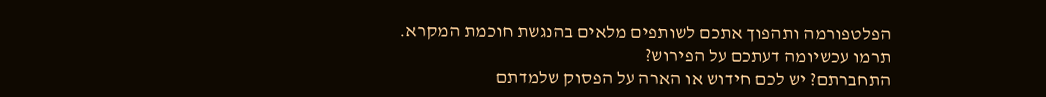הפלטפורמה ותהפוך אתכם לשותפים מלאים בהנגשת חוכמת המקרא.
תרמו עכשיומה דעתכם על הפירוש?
התחברתם? יש לכם חידוש או הארה על הפסוק שלמדתם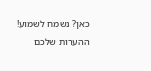כאן? נשמח לשמוע!
ההערות שלכם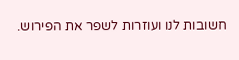חשובות לנו ועוזרות לשפר את הפירוש.